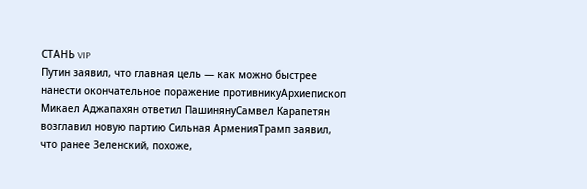СТАНЬ VIP
Путин заявил, что главная цель — как можно быстрее нанести окончательное поражение противникуАрхиепископ Микаел Аджапахян ответил ПашинянуСамвел Карапетян возглавил новую партию Сильная АрменияТрамп заявил, что ранее Зеленский, похоже,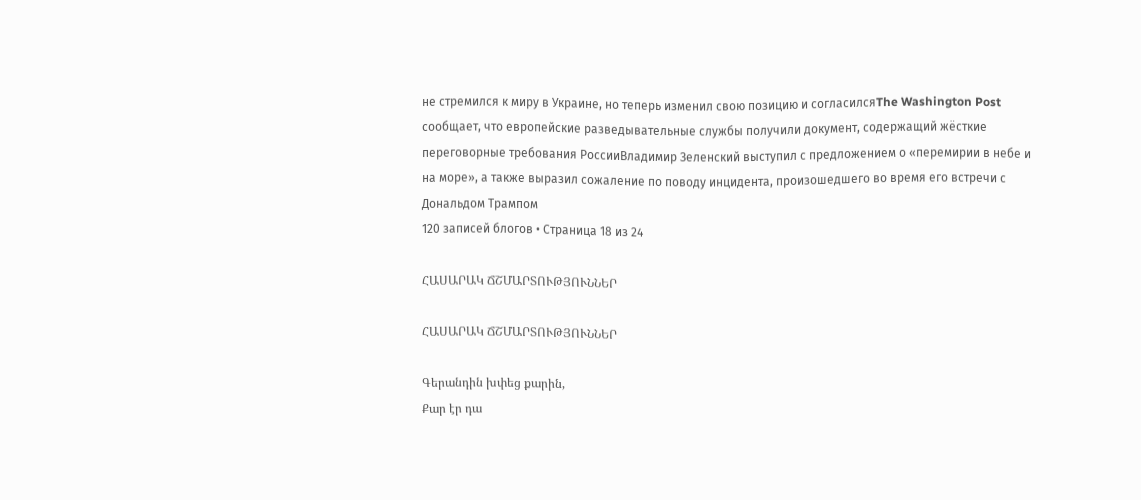не стремился к миру в Украине, но теперь изменил свою позицию и согласилсяThe Washington Post сообщает, что европейские разведывательные службы получили документ, содержащий жёсткие переговорные требования РоссииВладимир Зеленский выступил с предложением о «перемирии в небе и на море», а также выразил сожаление по поводу инцидента, произошедшего во время его встречи с Дональдом Трампом
120 записей блогов • Страница 18 из 24

ՀԱՍԱՐԱԿ ՃՇՄԱՐՏՈՒԹՅՈՒՆՆԵՐ

ՀԱՍԱՐԱԿ ՃՇՄԱՐՏՈՒԹՅՈՒՆՆԵՐ

Գերանդին խփեց քարին,
Քար էր դա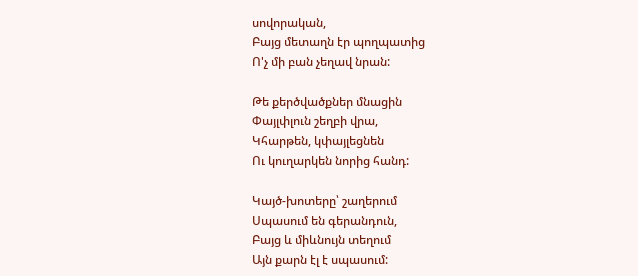սովորական,
Բայց մետաղն էր պողպատից
Ո'չ մի բան չեղավ նրան:

Թե քերծվածքներ մնացին
Փայլփլուն շեղբի վրա,
Կհարթեն, կփայլեցնեն
Ու կուղարկեն նորից հանդ:

Կայծ-խոտերը՝ շաղերում
Սպասում են գերանդուն,
Բայց և միևնույն տեղում
Այն քարն էլ է սպասում: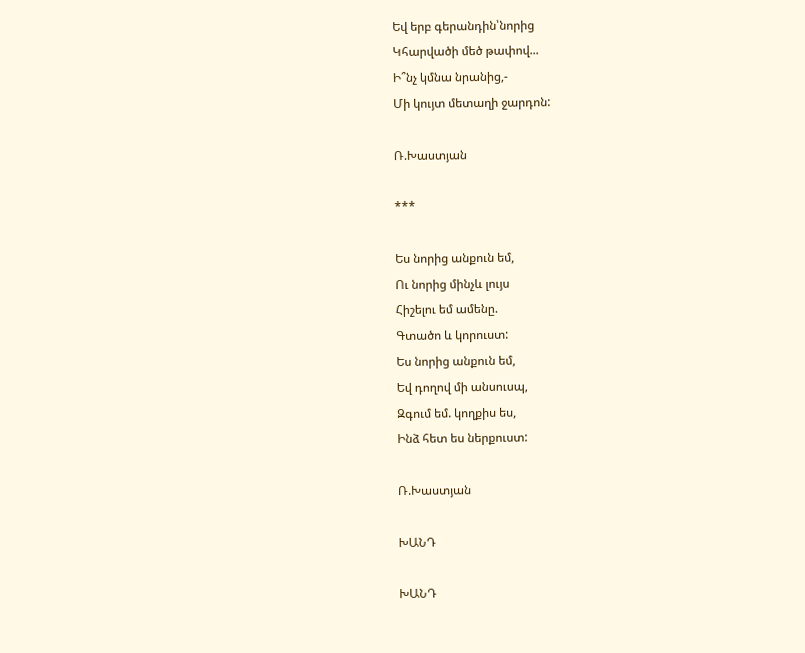Եվ երբ գերանդին՝նորից
Կհարվածի մեծ թափով...
Ի՞նչ կմնա նրանից,-
Մի կույտ մետաղի ջարդոն:

Ռ.Խաստյան

***

Ես նորից անքուն եմ,
Ու նորից մինչև լույս
Հիշելու եմ ամենը.
Գտածո և կորուստ:
Ես նորից անքուն եմ,
Եվ դողով մի անսուսպ,
Զգում եմ. կողքիս ես,
Ինձ հետ ես ներքուստ:

Ռ.Խաստյան

ԽԱՆԴ

ԽԱՆԴ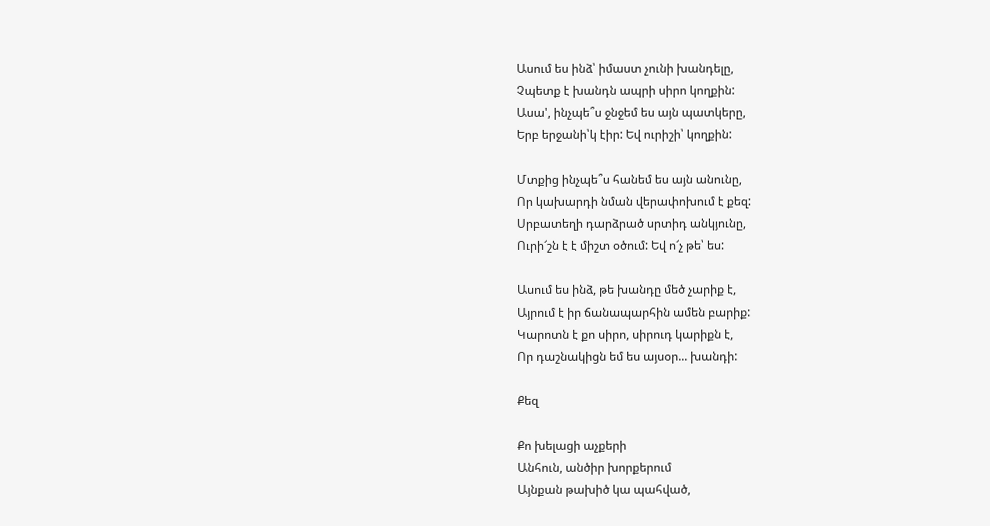Ասում ես ինձ՝ իմաստ չունի խանդելը,
Չպետք է խանդն ապրի սիրո կողքին:
Ասա', ինչպե՞ս ջնջեմ ես այն պատկերը,
Երբ երջանի՝կ էիր: Եվ ուրիշի՝ կողքին:

Մտքից ինչպե՞ս հանեմ ես այն անունը,
Որ կախարդի նման վերափոխում է քեզ:
Սրբատեղի դարձրած սրտիդ անկյունը,
Ուրի՜շն է է միշտ օծում: Եվ ո՜չ թե՝ ես:

Ասում ես ինձ, թե խանդը մեծ չարիք է,
Այրում է իր ճանապարհին ամեն բարիք:
Կարոտն է քո սիրո, սիրուդ կարիքն է,
Որ դաշնակիցն եմ ես այսօր... խանդի:

Քեզ

Քո խելացի աչքերի
Անհուն, անծիր խորքերում
Այնքան թախիծ կա պահված,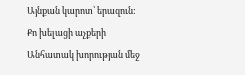Այնքան կարոտ՝ երազուն:
Քո խելացի աչքերի
Անհատակ խորության մեջ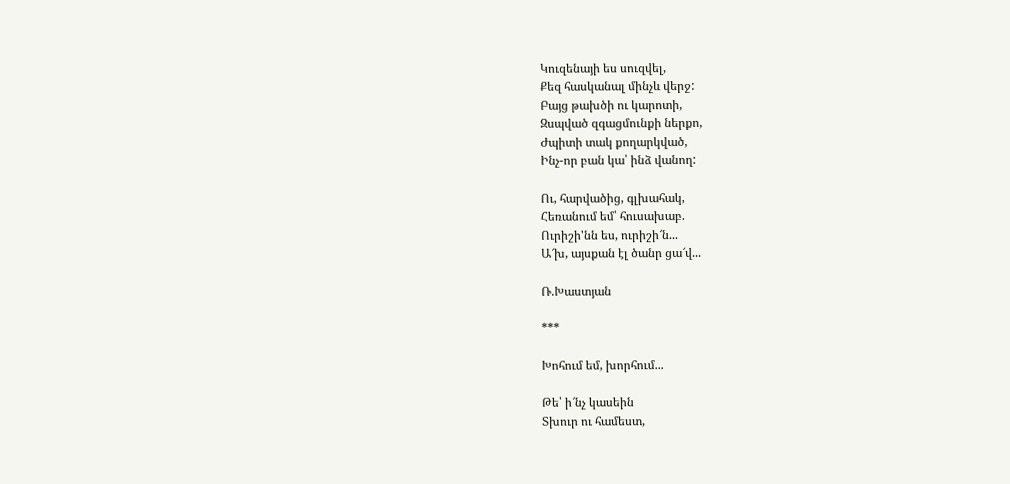Կուզենայի ես սուզվել,
Քեզ հասկանալ մինչև վերջ:
Բայց թախծի ու կարոտի,
Զսպված զգացմունքի ներքո,
Ժպիտի տակ քողարկված,
Ինչ-որ բան կա՝ ինձ վանող:

Ու, հարվածից, գլխահակ,
Հեռանում եմ՝ հուսախաբ.
Ուրիշի'նն ես, ուրիշի՜ն...
Ա՜խ, այսքան էլ ծանր ցա՜վ...

Ռ.Խաստյան

***

Խոհում եմ, խորհում...

Թե՝ ի՜նչ կասեին
Տխուր ու համեստ,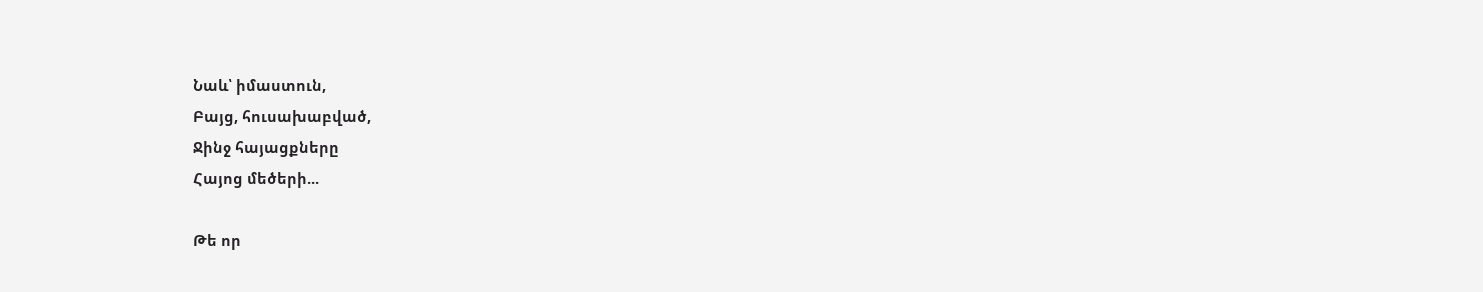Նաև՝ իմաստուն,
Բայց, հուսախաբված,
Ջինջ հայացքները
Հայոց մեծերի...

Թե որ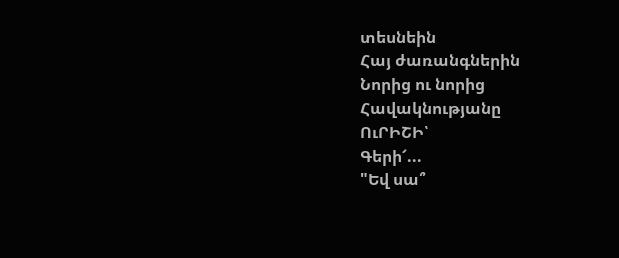տեսնեին
Հայ ժառանգներին
Նորից ու նորից
Հավակնությանը
ՈւՐԻՇԻ՝
Գերի՜...
"Եվ սա՞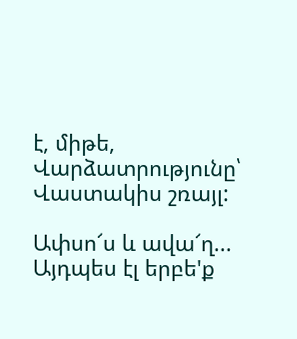է, միթե,
Վարձատրությունը՝
Վաստակիս շռայլ:

Ափսո՜ս և ավա՜ղ...
Այդպես էլ երբե'ք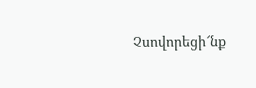Չսովորեցի՜նք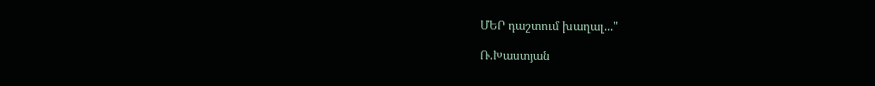ՄԵՐ դաշտում խաղալ..."

Ռ.Խաստյան